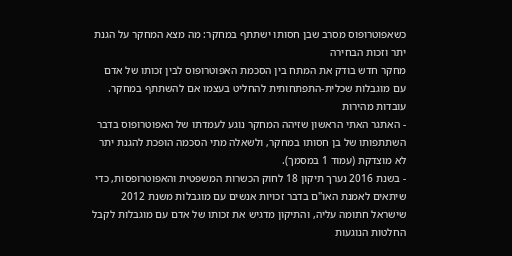כשאפוטרופוס מסרב שבן חסותו ישתתף במחקר: מה מצא המחקר על הגנת יתר וזכות הבחירה
מחקר חדש בודק את המתח בין הסכמת האפוטרופוס לבין זכותו של אדם עם מוגבלות שכלית-התפתחותית להחליט בעצמו אם להשתתף במחקר.
עובדות מהירות
- האתגר האתי הראשון שזיהה המחקר נוגע לעמדתו של האפוטרופוס בדבר השתתפותו של בן חסותו במחקר, ולשאלה מתי הסכמה הופכת להגנת יתר לא מוצדקת (עמוד 1 במסמך).
- בשנת 2016 נערך תיקון 18 לחוק הכשרות המשפטית והאפוטרופסות, כדי שיתאים לאמנת האו"ם בדבר זכויות אנשים עם מוגבלות משנת 2012 שישראל חתומה עליה, והתיקון מדגיש את זכותו של אדם עם מוגבלות לקבל החלטות הנוגעות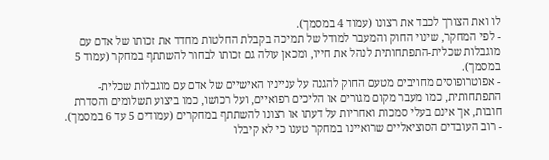לו ואת הצורך לכבד את רצונו (עמוד 4 במסמך).
- לפי המחקר, שינוי החוק והמעבר למודל של תמיכה בקבלת החלטות מחדד את זכותו של אדם עם מוגבלות שכלית-התפתחותית לנהל את חייו, ומכאן עולה גם זכותו לבחור להשתתף במחקר (עמוד 5 במסמך).
- אפוטרופוסים מחויבים מטעם החוק להגנה על ענייניו האישיים של אדם עם מוגבלות שכלית-התפתחותית, כמו מעבר מקום מגורים או הליכים רפואיים, ועל רכושו, כמו ביצוע תשלומים והסדרת חובות, אך אינם בעלי סמכות ואחריות על דעתו או רצונו להשתתף במחקרים (עמודים 5 עד 6 במסמך).
- רוב העובדים הסוציאליים שרואיינו במחקר טענו כי לא קיבלו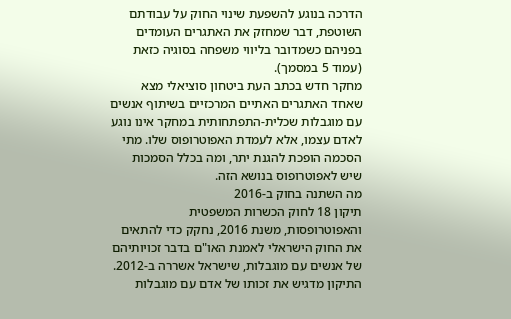הדרכה בנוגע להשפעת שינוי החוק על עבודתם השוטפת, דבר שמחזק את האתגרים העומדים בפניהם כשמדובר בליווי משפחה בסוגיה כזאת (עמוד 5 במסמך).
מחקר חדש בכתב העת ביטחון סוציאלי מצא שאחד האתגרים האתיים המרכזיים בשיתוף אנשים עם מוגבלות שכלית-התפתחותית במחקר אינו נוגע לאדם עצמו, אלא לעמדת האפוטרופוס שלו. מתי הסכמה הופכת להגנת יתר, ומה בכלל הסמכות שיש לאפוטרופוס בנושא הזה.
מה השתנה בחוק ב-2016
תיקון 18 לחוק הכשרות המשפטית והאפוטרופסות, משנת 2016, נחקק כדי להתאים את החוק הישראלי לאמנת האו"ם בדבר זכויותיהם של אנשים עם מוגבלות, שישראל אשררה ב-2012. התיקון מדגיש את זכותו של אדם עם מוגבלות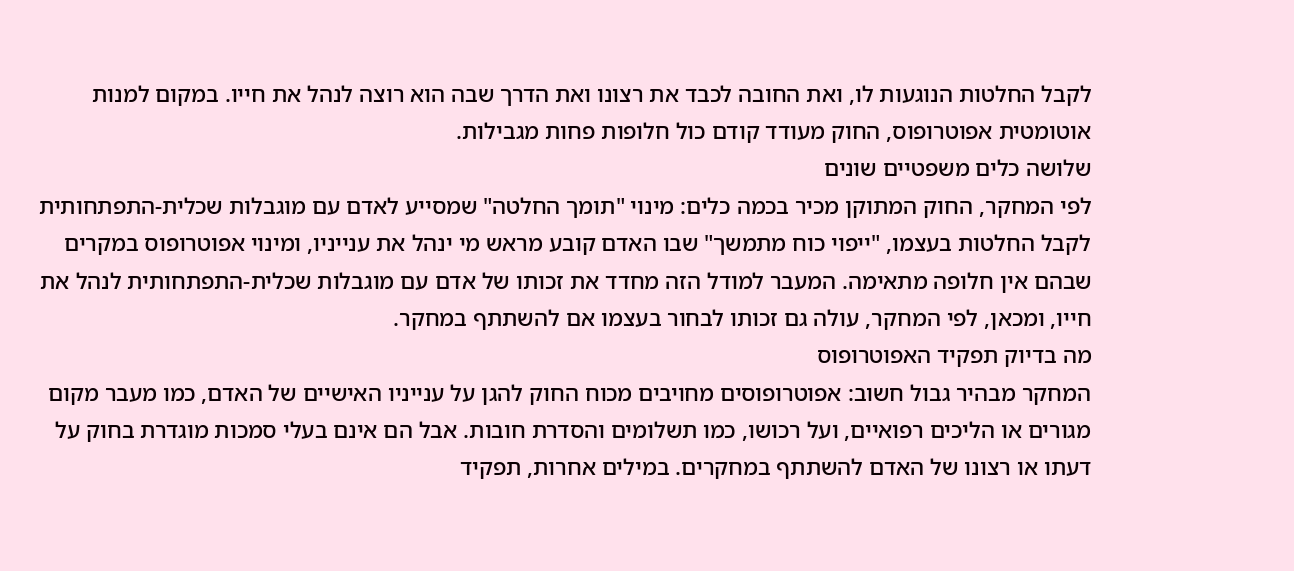לקבל החלטות הנוגעות לו, ואת החובה לכבד את רצונו ואת הדרך שבה הוא רוצה לנהל את חייו. במקום למנות אוטומטית אפוטרופוס, החוק מעודד קודם כול חלופות פחות מגבילות.
שלושה כלים משפטיים שונים
לפי המחקר, החוק המתוקן מכיר בכמה כלים: מינוי "תומך החלטה" שמסייע לאדם עם מוגבלות שכלית-התפתחותית לקבל החלטות בעצמו, "ייפוי כוח מתמשך" שבו האדם קובע מראש מי ינהל את ענייניו, ומינוי אפוטרופוס במקרים שבהם אין חלופה מתאימה. המעבר למודל הזה מחדד את זכותו של אדם עם מוגבלות שכלית-התפתחותית לנהל את חייו, ומכאן, לפי המחקר, עולה גם זכותו לבחור בעצמו אם להשתתף במחקר.
מה בדיוק תפקיד האפוטרופוס
המחקר מבהיר גבול חשוב: אפוטרופוסים מחויבים מכוח החוק להגן על ענייניו האישיים של האדם, כמו מעבר מקום מגורים או הליכים רפואיים, ועל רכושו, כמו תשלומים והסדרת חובות. אבל הם אינם בעלי סמכות מוגדרת בחוק על דעתו או רצונו של האדם להשתתף במחקרים. במילים אחרות, תפקיד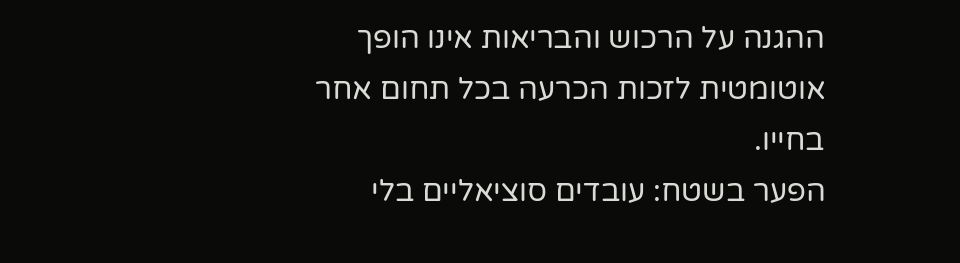ההגנה על הרכוש והבריאות אינו הופך אוטומטית לזכות הכרעה בכל תחום אחר בחייו.
הפער בשטח: עובדים סוציאליים בלי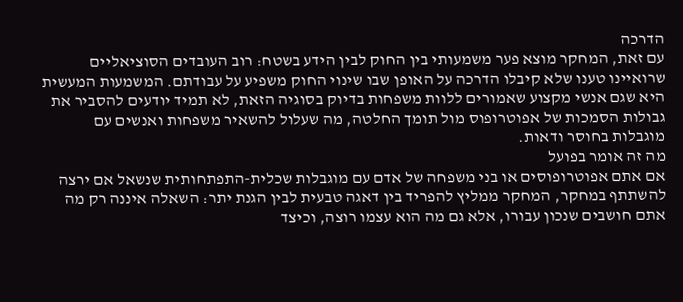הדרכה
עם זאת, המחקר מוצא פער משמעותי בין החוק לבין הידע בשטח: רוב העובדים הסוציאליים שרואיינו טענו שלא קיבלו הדרכה על האופן שבו שינוי החוק משפיע על עבודתם. המשמעות המעשית היא שגם אנשי מקצוע שאמורים ללוות משפחות בדיוק בסוגיה הזאת, לא תמיד יודעים להסביר את גבולות הסמכות של אפוטרופוס מול תומך החלטה, מה שעלול להשאיר משפחות ואנשים עם מוגבלות בחוסר ודאות.
מה זה אומר בפועל
אם אתם אפוטרופוסים או בני משפחה של אדם עם מוגבלות שכלית-התפתחותית שנשאל אם ירצה להשתתף במחקר, המחקר ממליץ להפריד בין דאגה טבעית לבין הגנת יתר: השאלה איננה רק מה אתם חושבים שנכון עבורו, אלא גם מה הוא עצמו רוצה, וכיצד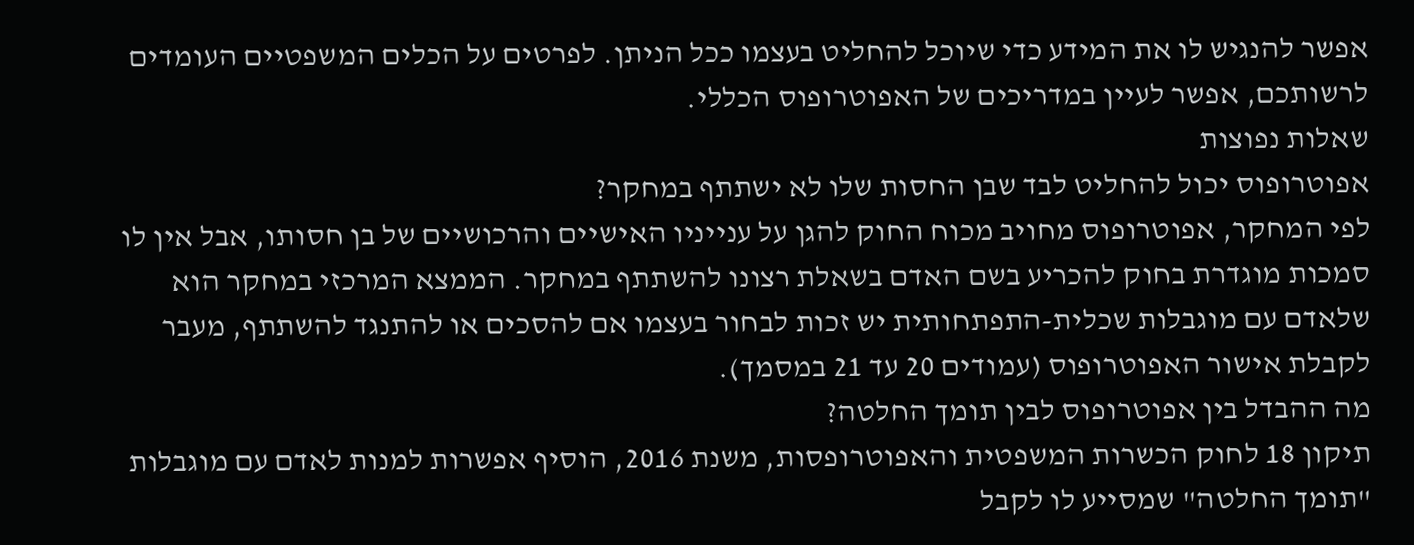אפשר להנגיש לו את המידע כדי שיוכל להחליט בעצמו ככל הניתן. לפרטים על הכלים המשפטיים העומדים לרשותכם, אפשר לעיין במדריכים של האפוטרופוס הכללי.
שאלות נפוצות
אפוטרופוס יכול להחליט לבד שבן החסות שלו לא ישתתף במחקר?
לפי המחקר, אפוטרופוס מחויב מכוח החוק להגן על ענייניו האישיים והרכושיים של בן חסותו, אבל אין לו סמכות מוגדרת בחוק להכריע בשם האדם בשאלת רצונו להשתתף במחקר. הממצא המרכזי במחקר הוא שלאדם עם מוגבלות שכלית-התפתחותית יש זכות לבחור בעצמו אם להסכים או להתנגד להשתתף, מעבר לקבלת אישור האפוטרופוס (עמודים 20 עד 21 במסמך).
מה ההבדל בין אפוטרופוס לבין תומך החלטה?
תיקון 18 לחוק הכשרות המשפטית והאפוטרופסות, משנת 2016, הוסיף אפשרות למנות לאדם עם מוגבלות "תומך החלטה" שמסייע לו לקבל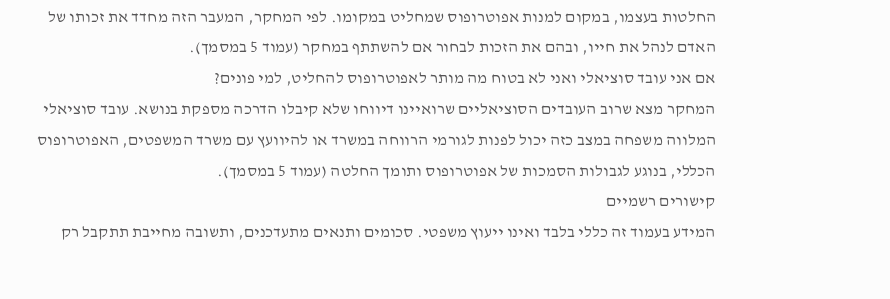החלטות בעצמו, במקום למנות אפוטרופוס שמחליט במקומו. לפי המחקר, המעבר הזה מחדד את זכותו של האדם לנהל את חייו, ובהם את הזכות לבחור אם להשתתף במחקר (עמוד 5 במסמך).
אם אני עובד סוציאלי ואני לא בטוח מה מותר לאפוטרופוס להחליט, למי פונים?
המחקר מצא שרוב העובדים הסוציאליים שרואיינו דיווחו שלא קיבלו הדרכה מספקת בנושא. עובד סוציאלי המלווה משפחה במצב כזה יכול לפנות לגורמי הרווחה במשרד או להיוועץ עם משרד המשפטים, האפוטרופוס הכללי, בנוגע לגבולות הסמכות של אפוטרופוס ותומך החלטה (עמוד 5 במסמך).
קישורים רשמיים
המידע בעמוד זה כללי בלבד ואינו ייעוץ משפטי. סכומים ותנאים מתעדכנים, ותשובה מחייבת תתקבל רק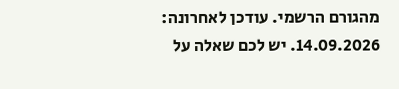מהגורם הרשמי. עודכן לאחרונה: 14.09.2026. יש לכם שאלה על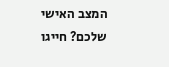המצב האישי שלכם? חייגו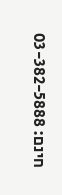חינם: 03-382-5888